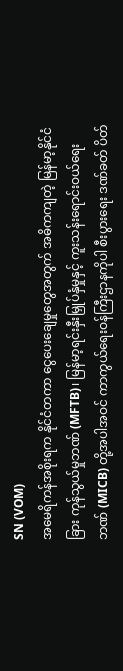SN (VOM)
အမေရိကန်အစိုးရက နိုင်ငံတကာ ငွေပေးချေမှုတွေအတွက် အဓိကကျတဲ့ မြန်မာ့နိုင်ငံခြား ကုန်သွယ်မှုဘဏ် (MFTB)၊ မြန်မာ့ရင်းနှီးမြှုပ်နှံမှုနှင့် ကူးသန်းရောင်းဝယ်ရေးဘဏ် (MICB) တို့အပါအဝင် ကာကွယ်ရေးဝန်ကြီးဌာနကိုပါ စီးပွားရေး ဒဏ်ခတ် ပိတ်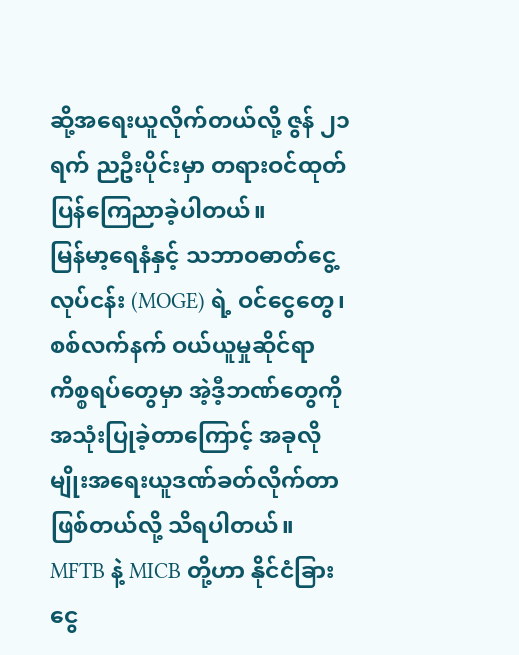ဆို့အရေးယူလိုက်တယ်လို့ ဇွန် ၂၁ ရက် ညဦးပိုင်းမှာ တရားဝင်ထုတ်ပြန်ကြေညာခဲ့ပါတယ်။
မြန်မာ့ရေနံနှင့် သဘာဝဓာတ်ငွေ့လုပ်ငန်း (MOGE) ရဲ့ ဝင်ငွေတွေ၊ စစ်လက်နက် ဝယ်ယူမှုဆိုင်ရာ ကိစ္စရပ်တွေမှာ အဲ့ဒီ့ဘဏ်တွေကို အသုံးပြုခဲ့တာကြောင့် အခုလိုမျိုးအရေးယူဒဏ်ခတ်လိုက်တာ ဖြစ်တယ်လို့ သိရပါတယ်။
MFTB နဲ့ MICB တို့ဟာ နိုင်ငံခြားငွေ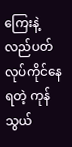ကြေးနဲ့ လည်ပတ်လုပ်ကိုင်နေရတဲ့ ကုန်သွယ်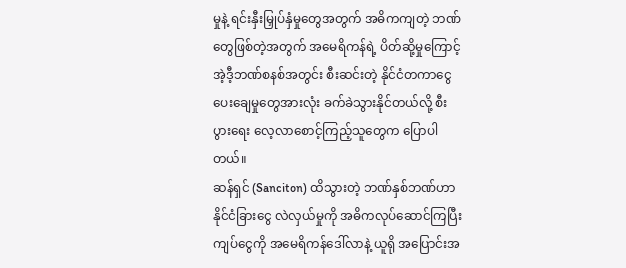မှုနဲ့ ရင်းနှီးမြှုပ်နှံမှုတွေအတွက် အဓိကကျတဲ့ ဘဏ်တွေဖြစ်တဲ့အတွက် အမေရိကန်ရဲ့ ပိတ်ဆို့မှုကြောင့် အဲ့ဒီ့ဘဏ်စနစ်အတွင်း စီးဆင်းတဲ့ နိုင်ငံတကာငွေပေးချေမှုတွေအားလုံး ခက်ခဲသွားနိုင်တယ်လို့ စီးပွားရေး လေ့လာစောင့်ကြည့်သူတွေက ပြောပါတယ်။
ဆန်ရှင် (Sanciton) ထိသွားတဲ့ ဘဏ်နှစ်ဘဏ်ဟာ နိုင်ငံခြားငွေ လဲလှယ်မှုကို အဓိကလုပ်ဆောင်ကြပြီး ကျပ်ငွေကို အမေရိကန်ဒေါ်လာနဲ့ ယူရို အပြောင်းအ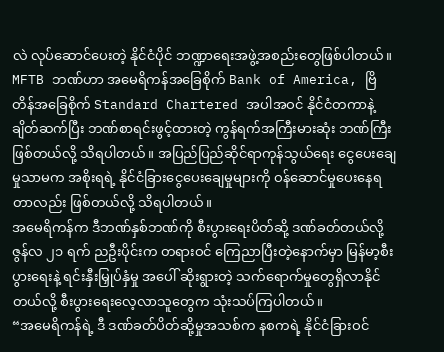လဲ လုပ်ဆောင်ပေးတဲ့ နိုင်ငံပိုင် ဘဏ္ဍာရေးအဖွဲ့အစည်းတွေဖြစ်ပါတယ်။
MFTB ဘဏ်ဟာ အမေရိကန်အခြေစိုက် Bank of America, ဗြိတိန်အခြေစိုက် Standard Chartered အပါအဝင် နိုင်ငံတကာနဲ့ ချိတ်ဆက်ပြီး ဘဏ်စာရင်းဖွင့်ထားတဲ့ ကွန်ရက်အကြီးမားဆုံး ဘဏ်ကြီးဖြစ်တယ်လို့ သိရပါတယ်။ အပြည်ပြည်ဆိုင်ရာကုန်သွယ်ရေး ငွေပေးချေမှုသာမက အစိုးရရဲ့ နိုင်ငံခြားငွေပေးချေမှုများကို ဝန်ဆောင်မှုပေးနေရတာလည်း ဖြစ်တယ်လို့ သိရပါတယ်။
အမေရိကန်က ဒီဘဏ်နှစ်ဘဏ်ကို စီးပွားရေးပိတ်ဆို့ ဒဏ်ခတ်တယ်လို့ ဇွန်လ ၂၁ ရက် ညဦးပိုင်းက တရားဝင် ကြေညာပြီးတဲ့နောက်မှာ မြန်မာ့စီးပွားရေးနဲ့ ရင်းနှီးမြှုပ်နှံမှု အပေါ် ဆိုးရွားတဲ့ သက်ရောက်မှုတွေရှိလာနိုင်တယ်လို့ စီးပွားရေးလေ့လာသူတွေက သုံးသပ်ကြပါတယ်။
“အမေရိကန်ရဲ့ ဒီ ဒဏ်ခတ်ပိတ်ဆို့မှုအသစ်က နစကရဲ့ နိုင်ငံခြားဝင်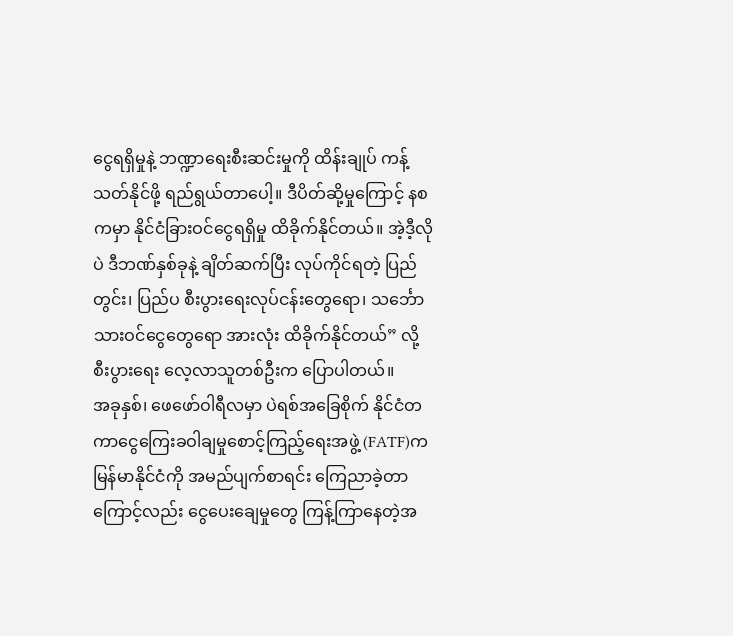ငွေရရှိမှုနဲ့ ဘဏ္ဍာရေးစီးဆင်းမှုကို ထိန်းချုပ် ကန့်သတ်နိုင်ဖို့ ရည်ရွယ်တာပေါ့။ ဒီပိတ်ဆို့မှုကြောင့် နစကမှာ နိုင်ငံခြားဝင်ငွေရရှိမှု ထိခိုက်နိုင်တယ်။ အဲ့ဒီ့လိုပဲ ဒီဘဏ်နှစ်ခုနဲ့ ချိတ်ဆက်ပြီး လုပ်ကိုင်ရတဲ့ ပြည်တွင်း၊ ပြည်ပ စီးပွားရေးလုပ်ငန်းတွေရော၊ သင်္ဘောသားဝင်ငွေတွေရော အားလုံး ထိခိုက်နိုင်တယ်” လို့ စီးပွားရေး လေ့လာသူတစ်ဦးက ပြောပါတယ်။
အခုနှစ်၊ ဖေဖော်ဝါရီလမှာ ပဲရစ်အခြေစိုက် နိုင်ငံတကာငွေကြေးခဝါချမှုစောင့်ကြည့်ရေးအဖွဲ့ (FATF)က မြန်မာနိုင်ငံကို အမည်ပျက်စာရင်း ကြေညာခဲ့တာကြောင့်လည်း ငွေပေးချေမှုတွေ ကြန့်ကြာနေတဲ့အ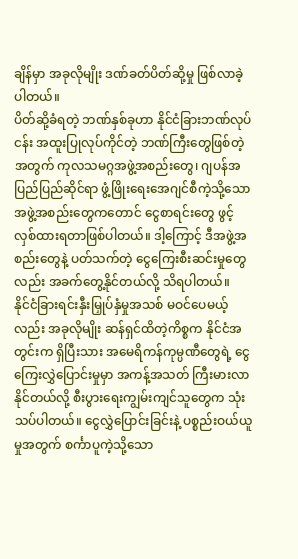ချိန်မှာ အခုလိုမျိုး ဒဏ်ခတ်ပိတ်ဆို့မှု ဖြစ်လာခဲ့ပါတယ်။
ပိတ်ဆို့ခံရတဲ့ ဘဏ်နှစ်ခုဟာ နိုင်ငံခြားဘဏ်လုပ်ငန်း အထူးပြုလုပ်ကိုင်တဲ့ ဘဏ်ကြီးတွေဖြစ်တဲ့အတွက် ကုလသမဂ္ဂအဖွဲ့အစည်းတွေ၊ ဂျပန်အပြည်ပြည်ဆိုင်ရာ ဖွံ့ဖြိုးရေးအေဂျင်စီကဲ့သို့သော အဖွဲ့အစည်းတွေကတောင် ငွေစာရင်းတွေ ဖွင့်လှစ်ထားရတာဖြစ်ပါတယ်။ ဒါ့ကြောင့် ဒီအဖွဲ့အစည်းတွေနဲ့ ပတ်သက်တဲ့ ငွေကြေးစီးဆင်းမှုတွေလည်း အခက်တွေ့နိုင်တယ်လို့ သိရပါတယ်။
နိုင်ငံခြားရင်းနှီးမြှုပ်နှံမှုအသစ် မဝင်ပေမယ့်လည်း အခုလိုမျိုး ဆန်ရှင်ထိတဲ့ကိစ္စက နိုင်ငံအတွင်းက ရှိပြီးသား အမေရိကန်ကုမ္ပဏီတွေရဲ့ ငွေကြေးလွှဲပြောင်းမှုမှာ အကန့်အသတ် ကြီးမားလာနိုင်တယ်လို့ စီးပွားရေးကျွမ်းကျင်သူတွေက သုံးသပ်ပါတယ်။ ငွေလွှဲပြောင်းခြင်းနဲ့ ပစ္စည်းဝယ်ယူမှုအတွက် စင်္ကာပူကဲ့သို့သော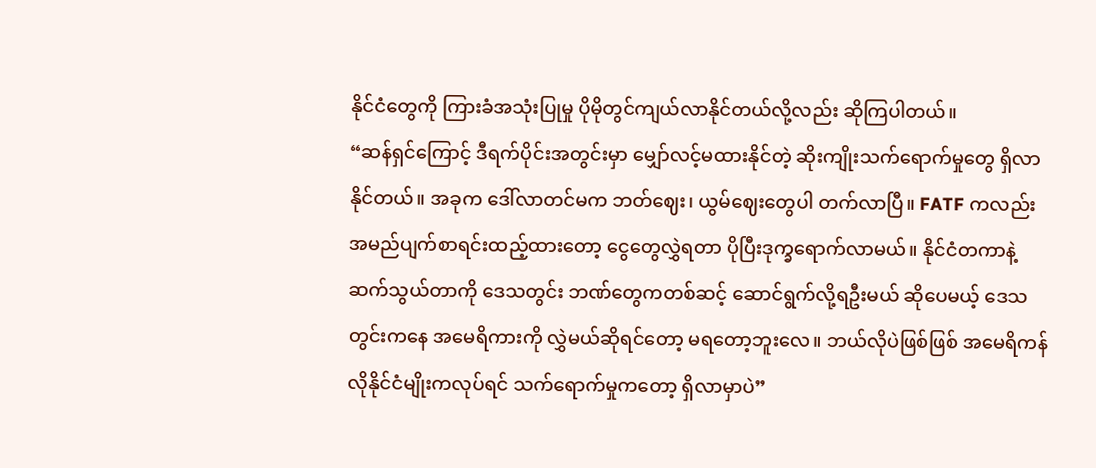နိုင်ငံတွေကို ကြားခံအသုံးပြုမှု ပိုမိုတွင်ကျယ်လာနိုင်တယ်လို့လည်း ဆိုကြပါတယ်။
“ဆန်ရှင်ကြောင့် ဒီရက်ပိုင်းအတွင်းမှာ မျှော်လင့်မထားနိုင်တဲ့ ဆိုးကျိုးသက်ရောက်မှုတွေ ရှိလာနိုင်တယ်။ အခုက ဒေါ်လာတင်မက ဘတ်ဈေး၊ ယွမ်ဈေးတွေပါ တက်လာပြီ။ FATF ကလည်း အမည်ပျက်စာရင်းထည့်ထားတော့ ငွေတွေလွှဲရတာ ပိုပြီးဒုက္ခရောက်လာမယ်။ နိုင်ငံတကာနဲ့ ဆက်သွယ်တာကို ဒေသတွင်း ဘဏ်တွေကတစ်ဆင့် ဆောင်ရွက်လို့ရဦးမယ် ဆိုပေမယ့် ဒေသတွင်းကနေ အမေရိကားကို လွှဲမယ်ဆိုရင်တော့ မရတော့ဘူးလေ။ ဘယ်လိုပဲဖြစ်ဖြစ် အမေရိကန်လိုနိုင်ငံမျိုးကလုပ်ရင် သက်ရောက်မှုကတော့ ရှိလာမှာပဲ”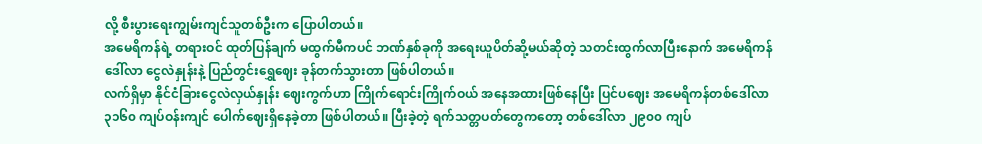လို့ စီးပွားရေးကျွမ်းကျင်သူတစ်ဦးက ပြောပါတယ်။
အမေရိကန်ရဲ့ တရားဝင် ထုတ်ပြန်ချက် မထွက်မီကပင် ဘဏ်နှစ်ခုကို အရေးယူပိတ်ဆို့မယ်ဆိုတဲ့ သတင်းထွက်လာပြီးနောက် အမေရိကန်ဒေါ်လာ ငွေလဲနှုန်းနဲ့ ပြည်တွင်းရွှေဈေး ခုန်တက်သွားတာ ဖြစ်ပါတယ်။
လက်ရှိမှာ နိုင်ငံခြားငွေလဲလှယ်နှုန်း ဈေးကွက်ဟာ ကြိုက်ရောင်းကြိုက်ဝယ် အနေအထားဖြစ်နေပြီး ပြင်ပဈေး အမေရိကန်တစ်ဒေါ်လာ ၃၁၆၀ ကျပ်ဝန်းကျင် ပေါက်ဈေးရှိနေခဲ့တာ ဖြစ်ပါတယ်။ ပြီးခဲ့တဲ့ ရက်သတ္တပတ်တွေကတော့ တစ်ဒေါ်လာ ၂၉၀၀ ကျပ်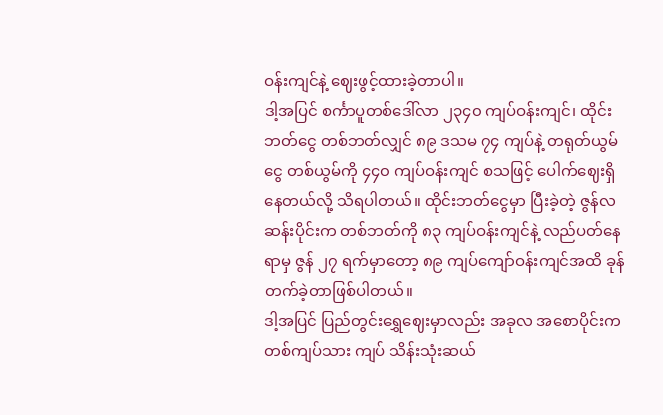ဝန်းကျင်နဲ့ ဈေးဖွင့်ထားခဲ့တာပါ။
ဒါ့အပြင် စင်္ကာပူတစ်ဒေါ်လာ ၂၃၄၀ ကျပ်ဝန်းကျင်၊ ထိုင်းဘတ်ငွေ တစ်ဘတ်လျှင် ၈၉ ဒသမ ၇၄ ကျပ်နဲ့ တရုတ်ယွမ်ငွေ တစ်ယွမ်ကို ၄၄၀ ကျပ်ဝန်းကျင် စသဖြင့် ပေါက်ဈေးရှိနေတယ်လို့ သိရပါတယ်။ ထိုင်းဘတ်ငွေမှာ ပြီးခဲ့တဲ့ ဇွန်လဆန်းပိုင်းက တစ်ဘတ်ကို ၈၃ ကျပ်ဝန်းကျင်နဲ့ လည်ပတ်နေရာမှ ဇွန် ၂၇ ရက်မှာတော့ ၈၉ ကျပ်ကျော်ဝန်းကျင်အထိ ခုန်တက်ခဲ့တာဖြစ်ပါတယ်။
ဒါ့အပြင် ပြည်တွင်းရွှေဈေးမှာလည်း အခုလ အစောပိုင်းက တစ်ကျပ်သား ကျပ် သိန်းသုံးဆယ်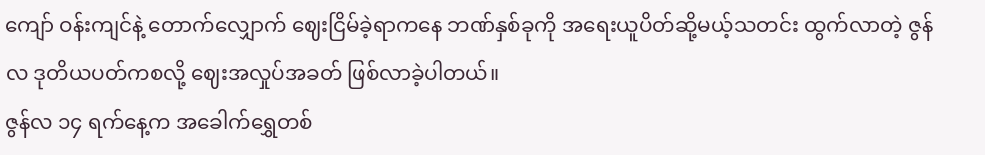ကျော် ဝန်းကျင်နဲ့ တောက်လျှောက် ဈေးငြိမ်ခဲ့ရာကနေ ဘဏ်နှစ်ခုကို အရေးယူပိတ်ဆို့မယ့်သတင်း ထွက်လာတဲ့ ဇွန်လ ဒုတိယပတ်ကစလို့ ဈေးအလှုပ်အခတ် ဖြစ်လာခဲ့ပါတယ်။
ဇွန်လ ၁၄ ရက်နေ့က အခေါက်ရွှေတစ်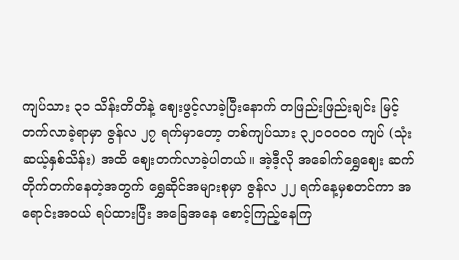ကျပ်သား ၃၁ သိန်းတိတိနဲ့ ဈေးဖွင့်လာခဲ့ပြီးနောက် တဖြည်းဖြည်းချင်း မြင့်တက်လာခဲ့ရာမှာ ဇွန်လ ၂၇ ရက်မှာတော့ တစ်ကျပ်သား ၃၂၀၀၀၀၀ ကျပ် (သုံးဆယ့်နှစ်သိန်း) အထိ ဈေးတက်လာခဲ့ပါတယ်။ အဲ့ဒီ့လို အခေါက်ရွှေဈေး ဆက်တိုက်တက်နေတဲ့အတွက် ရွှေဆိုင်အများစုမှာ ဇွန်လ ၂၂ ရက်နေ့မှစတင်ကာ အရောင်းအဝယ် ရပ်ထားပြီး အခြေအနေ စောင့်ကြည့်နေကြ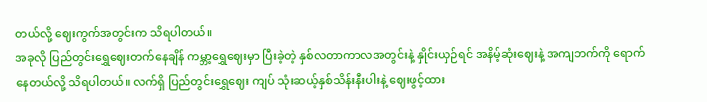တယ်လို့ ဈေးကွက်အတွင်းက သိရပါတယ်။
အခုလို ပြည်တွင်းရွှေဈေးတက်နေချိန် ကမ္ဘာ့ရွှေဈေးမှာ ပြီးခဲ့တဲ့ နှစ်လတာကာလအတွင်းနဲ့ နှိုင်းယှဉ်ရင် အနိမ့်ဆုံးဈေးနဲ့ အကျဘက်ကို ရောက်နေတယ်လို့ သိရပါတယ်။ လက်ရှိ ပြည်တွင်းရွှေဈေး ကျပ် သုံးဆယ့်နှစ်သိန်းနီးပါးနဲ့ ဈေးဖွင့်ထား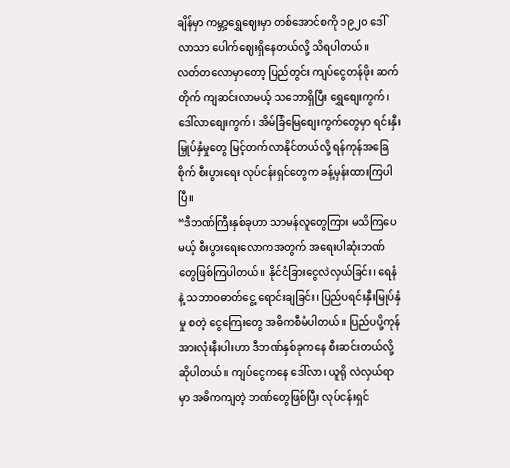ချိန်မှာ ကမ္ဘာ့ရွှေဈေးမှာ တစ်အောင်စကို ၁၉၂၀ ဒေါ်လာသာ ပေါက်ဈေးရှိနေတယ်လို့ သိရပါတယ်။
လတ်တလောမှာတော့ ပြည်တွင်း ကျပ်ငွေတန်ဖိုး ဆက်တိုက် ကျဆင်းလာမယ့် သဘောရှိပြီး ရွှေစျေးကွက်၊ ဒေါ်လာစျေးကွက်၊ အိမ်ခြံမြေစျေးကွက်တွေမှာ ရင်းနှီးမြှုပ်နှံမှုတွေ မြင့်တက်လာနိုင်တယ်လို့ ရန်ကုန်အခြေစိုက် စီးပွားရေး လုပ်ငန်းရှင်တွေက ခန့်မှန်းထားကြပါပြီ။
“ဒီဘဏ်ကြီးနှစ်ခုဟာ သာမန်လူတွေကြား မသိကြပေမယ့် စီးပွားရေးလောကအတွက် အရေးပါဆုံးဘဏ်တွေဖြစ်ကြပါတယ်။ နိုင်ငံခြားငွေလဲလှယ်ခြင်း၊ ရေနံနဲ့ သဘာဝဓာတ်ငွေ့ ရောင်းချခြင်း၊ ပြည်ပရင်းနှီးမြုပ်နှံမှု စတဲ့ ငွေကြေးတွေ အဓိကစီမံပါတယ်။ ပြည်ပပို့ကုန်အားလုံးနီးပါးဟာ ဒီဘဏ်နှစ်ခုကနေ စီးဆင်းတယ်လို့ဆိုပါတယ်။ ကျပ်ငွေကနေ ဒေါ်လာ၊ ယူရို လဲလှယ်ရာမှာ အဓိကကျတဲ့ ဘဏ်တွေဖြစ်ပြီး လုပ်ငန်းရှင်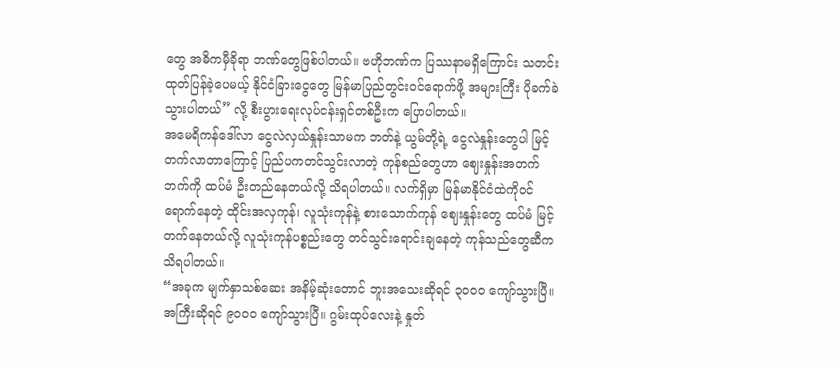တွေ အဓိကမှီခိုရာ ဘဏ်တွေဖြစ်ပါတယ်။ ဗဟိုဘဏ်က ပြဿနာမရှိကြောင်း သတင်းထုတ်ပြန်ခဲ့ပေမယ့် နိုင်ငံခြားငွေတွေ မြန်မာပြည်တွင်းဝင်ရောက်ဖို့ အများကြီး ပိုခက်ခဲသွားပါတယ်” လို့ စီးပွားရေးလုပ်ငန်းရှင်တစ်ဦးက ပြောပါတယ်။
အမေရိကန်ဒေါ်လာ ငွေလဲလှယ်နှုန်းသာမက ဘတ်နဲ့ ယွမ်တို့ရဲ့ ငွေလဲနှုန်းတွေပါ မြင့်တက်လာတာကြောင့် ပြည်ပကတင်သွင်းလာတဲ့ ကုန်စည်တွေဟာ ဈေးနှုန်းအတက်ဘက်ကို ထပ်မံ ဦးတည်နေတယ်လို့ သိရပါတယ်။ လက်ရှိမှာ မြန်မာနိုင်ငံထဲကိုဝင်ရောက်နေတဲ့ ထိုင်းအလှကုန်၊ လူသုံးကုန်နဲ့ စားသောက်ကုန် ဈေးနှုန်းတွေ ထပ်မံ မြင့်တက်နေတယ်လို့ လူသုံးကုန်ပစ္စည်းတွေ တင်သွင်းရောင်းချနေတဲ့ ကုန်သည်တွေဆီက သိရပါတယ်။
“အခုက မျက်နှာသစ်ဆေး အနိမ့်ဆုံးတောင် ဘူးအသေးဆိုရင် ၃၀၀၀ ကျော်သွားပြီ။ အကြီးဆိုရင် ၉၀၀၀ ကျော်သွားပြီ။ ဂွမ်းထုပ်လေးနဲ့ နှုတ်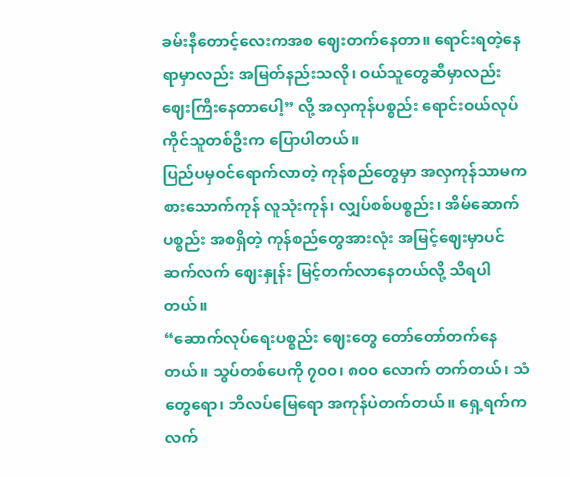ခမ်းနီတောင့်လေးကအစ ဈေးတက်နေတာ။ ရောင်းရတဲ့နေရာမှာလည်း အမြတ်နည်းသလို၊ ဝယ်သူတွေဆီမှာလည်း ဈေးကြီးနေတာပေါ့” လို့ အလှကုန်ပစ္စည်း ရောင်းဝယ်လုပ်ကိုင်သူတစ်ဦးက ပြောပါတယ်။
ပြည်ပမှဝင်ရောက်လာတဲ့ ကုန်စည်တွေမှာ အလှကုန်သာမက စားသောက်ကုန် လူသုံးကုန်၊ လျှပ်စစ်ပစ္စည်း၊ အိမ်ဆောက်ပစ္စည်း အစရှိတဲ့ ကုန်စည်တွေအားလုံး အမြင့်ဈေးမှာပင် ဆက်လက် ဈေးနှုန်း မြင့်တက်လာနေတယ်လို့ သိရပါတယ်။
“ဆောက်လုပ်ရေးပစ္စည်း ဈေးတွေ တော်တော်တက်နေတယ်။ သွပ်တစ်ပေကို ၇၀၀၊ ၈၀၀ လောက် တက်တယ်၊ သံတွေရော၊ ဘိလပ်မြေရော အကုန်ပဲတက်တယ်။ ရှေ့ရက်က လက်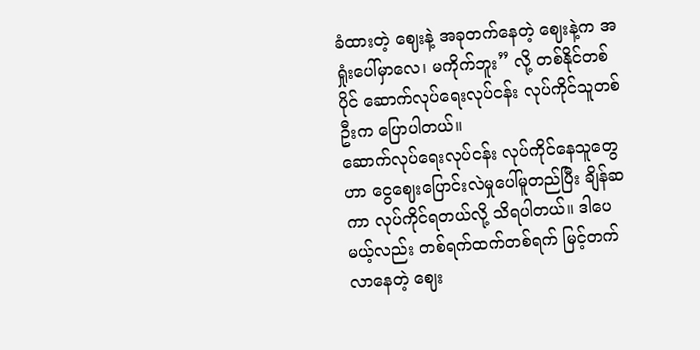ခံထားတဲ့ ဈေးနဲ့ အခုတက်နေတဲ့ ဈေးနဲ့က အရှုံးပေါ်မှာလေ၊ မကိုက်ဘူး” လို့ တစ်နိုင်တစ်ပိုင် ဆောက်လုပ်ရေးလုပ်ငန်း လုပ်ကိုင်သူတစ်ဦးက ပြောပါတယ်။
ဆောက်လုပ်ရေးလုပ်ငန်း လုပ်ကိုင်နေသူတွေဟာ ငွေဈေးပြောင်းလဲမှုပေါ်မူတည်ပြီး ချိန်ဆကာ လုပ်ကိုင်ရတယ်လို့ သိရပါတယ်။ ဒါပေမယ့်လည်း တစ်ရက်ထက်တစ်ရက် မြင့်တက်လာနေတဲ့ ဈေး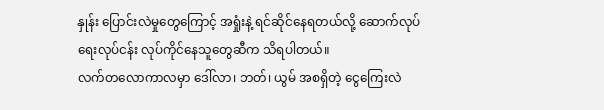နှုန်း ပြောင်းလဲမှုတွေကြောင့် အရှုံးနဲ့ ရင်ဆိုင်နေရတယ်လို့ ဆောက်လုပ်ရေးလုပ်ငန်း လုပ်ကိုင်နေသူတွေဆီက သိရပါတယ်။
လက်တလောကာလမှာ ဒေါ်လာ၊ ဘတ်၊ ယွမ် အစရှိတဲ့ ငွေကြေးလဲ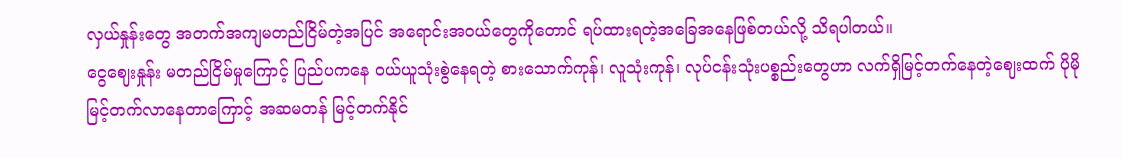လှယ်နှုန်းတွေ အတက်အကျမတည်ငြိမ်တဲ့အပြင် အရောင်းအဝယ်တွေကိုတောင် ရပ်ထားရတဲ့အခြေအနေဖြစ်တယ်လို့ သိရပါတယ်။
ငွေဈေးနှုန်း မတည်ငြိမ်မှုကြောင့် ပြည်ပကနေ ဝယ်ယူသုံးစွဲနေရတဲ့ စားသောက်ကုန်၊ လူသုံးကုန်၊ လုပ်ငန်းသုံးပစ္စည်းတွေဟာ လက်ရှိမြင့်တက်နေတဲ့ဈေးထက် ပိုမိုမြင့်တက်လာနေတာကြောင့် အဆမတန် မြင့်တက်နိုင်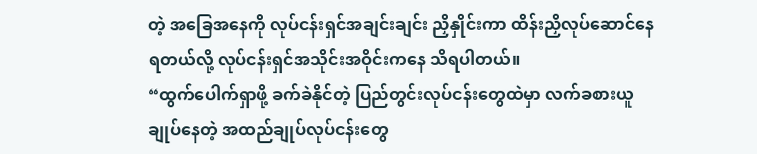တဲ့ အခြေအနေကို လုပ်ငန်းရှင်အချင်းချင်း ညှိနှိုင်းကာ ထိန်းညှိလုပ်ဆောင်နေရတယ်လို့ လုပ်ငန်းရှင်အသိုင်းအဝိုင်းကနေ သိရပါတယ်။
“ထွက်ပေါက်ရှာဖို့ ခက်ခဲနိုင်တဲ့ ပြည်တွင်းလုပ်ငန်းတွေထဲမှာ လက်ခစားယူ ချုပ်နေတဲ့ အထည်ချုပ်လုပ်ငန်းတွေ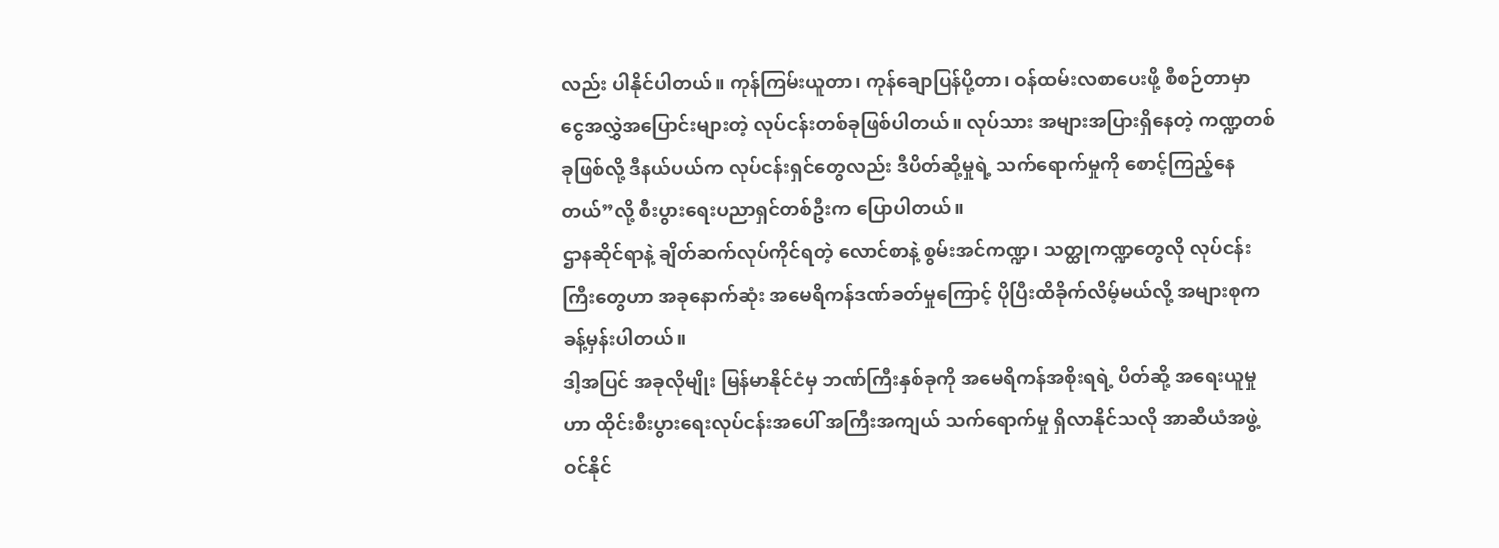လည်း ပါနိုင်ပါတယ်။ ကုန်ကြမ်းယူတာ၊ ကုန်ချောပြန်ပို့တာ၊ ဝန်ထမ်းလစာပေးဖို့ စီစဉ်တာမှာ ငွေအလွှဲအပြောင်းများတဲ့ လုပ်ငန်းတစ်ခုဖြစ်ပါတယ်။ လုပ်သား အများအပြားရှိနေတဲ့ ကဏ္ဍတစ်ခုဖြစ်လို့ ဒီနယ်ပယ်က လုပ်ငန်းရှင်တွေလည်း ဒီပိတ်ဆို့မှုရဲ့ သက်ရောက်မှုကို စောင့်ကြည့်နေတယ်”လို့ စီးပွားရေးပညာရှင်တစ်ဦးက ပြောပါတယ်။
ဌာနဆိုင်ရာနဲ့ ချိတ်ဆက်လုပ်ကိုင်ရတဲ့ လောင်စာနဲ့ စွမ်းအင်ကဏ္ဍ၊ သတ္ထုကဏ္ဍတွေလို လုပ်ငန်းကြီးတွေဟာ အခုနောက်ဆုံး အမေရိကန်ဒဏ်ခတ်မှုကြောင့် ပိုပြီးထိခိုက်လိမ့်မယ်လို့ အများစုက ခန့်မှန်းပါတယ်။
ဒါ့အပြင် အခုလိုမျိုး မြန်မာနိုင်ငံမှ ဘဏ်ကြီးနှစ်ခုကို အမေရိကန်အစိုးရရဲ့ ပိတ်ဆို့ အရေးယူမှုဟာ ထိုင်းစီးပွားရေးလုပ်ငန်းအပေါ် အကြီးအကျယ် သက်ရောက်မှု ရှိလာနိုင်သလို အာဆီယံအဖွဲ့ဝင်နိုင်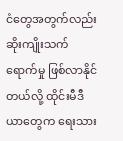ငံတွေအတွက်လည်း ဆိုးကျိုးသက်ရောက်မှု ဖြစ်လာနိုင်တယ်လို့ ထိုင်းမီဒီယာတွေက ရေးသား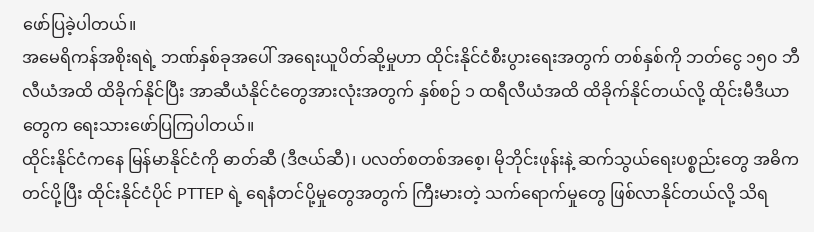ဖော်ပြခဲ့ပါတယ်။
အမေရိကန်အစိုးရရဲ့ ဘဏ်နှစ်ခုအပေါ် အရေးယူပိတ်ဆို့မှုဟာ ထိုင်းနိုင်ငံစီးပွားရေးအတွက် တစ်နှစ်ကို ဘတ်ငွေ ၁၅၀ ဘီလီယံအထိ ထိခိုက်နိုင်ပြီး အာဆီယံနိုင်ငံတွေအားလုံးအတွက် နှစ်စဉ် ၁ ထရီလီယံအထိ ထိခိုက်နိုင်တယ်လို့ ထိုင်းမီဒီယာတွေက ရေးသားဖော်ပြကြပါတယ်။
ထိုင်းနိုင်ငံကနေ မြန်မာနိုင်ငံကို ဓာတ်ဆီ (ဒီဇယ်ဆီ)၊ ပလတ်စတစ်အစေ့၊ မိုဘိုင်းဖုန်းနဲ့ ဆက်သွယ်ရေးပစ္စည်းတွေ အဓိက တင်ပို့ပြီး ထိုင်းနိုင်ငံပိုင် PTTEP ရဲ့ ရေနံတင်ပို့မှုတွေအတွက် ကြီးမားတဲ့ သက်ရောက်မှုတွေ ဖြစ်လာနိုင်တယ်လို့ သိရ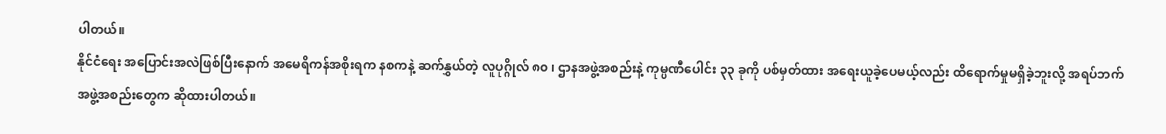ပါတယ်။
နိုင်ငံရေး အပြောင်းအလဲဖြစ်ပြီးနောက် အမေရိကန်အစိုးရက နစကနဲ့ ဆက်နွှယ်တဲ့ လူပုဂ္ဂိုလ် ၈၀ ၊ ဌာနအဖွဲ့အစည်းနဲ့ ကုမ္ပဏီပေါင်း ၃၃ ခုကို ပစ်မှတ်ထား အရေးယူခဲ့ပေမယ့်လည်း ထိရောက်မှုမရှိခဲ့ဘူးလို့ အရပ်ဘက်အဖွဲ့အစည်းတွေက ဆိုထားပါတယ်။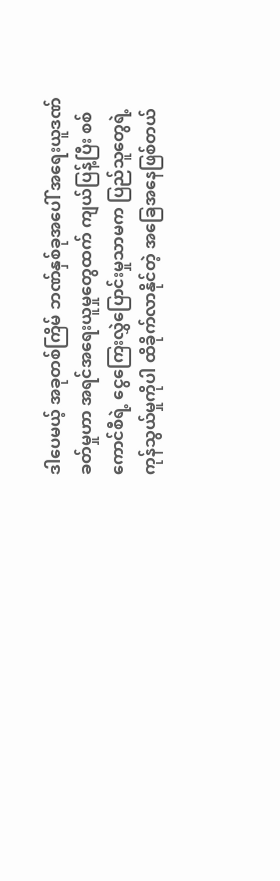ဒါပေမယ့် အခုတစ်ကြိမ် ဘဏ်နှစ်ခုအပေါ် အရေးယူဒဏ်ခတ်မှုဟာ အရင်အရေးယူမှုတွေထက် ကျယ်ပြန့်ပြီး စစ်ကောင်စီရဲ့ ငွေကြေးလွှဲပြောင်းမှုသာမက ပြည်သူတွေရဲ့ ကုန်သွယ်မှုကိုပါ ထိခိုက်လာနိုင်တဲ့ အခြေအနေဖြစ်တယ်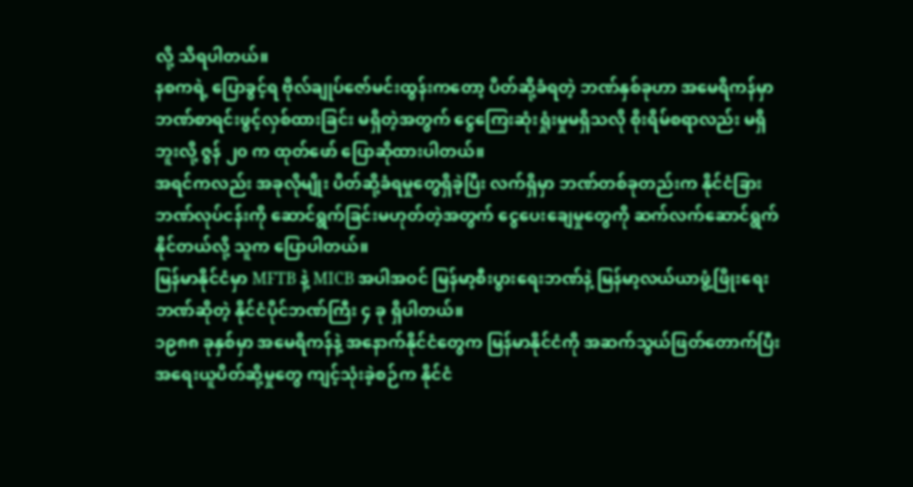လို့ သိရပါတယ်။
နစကရဲ့ ပြောခွင့်ရ ဗိုလ်ချုပ်ဇော်မင်းထွန်းကတော့ ပိတ်ဆို့ခံရတဲ့ ဘဏ်နှစ်ခုဟာ အမေရိကန်မှာ ဘဏ်စာရင်းဖွင့်လှစ်ထားခြင်း မရှိတဲ့အတွက် ငွေကြေးဆုံးရှုံးမှုမရှိသလို စိုးရိမ်စရာလည်း မရှိဘူးလို့ ဇွန် ၂၀ က ထုတ်ဖော် ပြောဆိုထားပါတယ်။
အရင်ကလည်း အခုလိုမျိုး ပိတ်ဆို့ခံရမှုတွေရှိခဲ့ပြီး လက်ရှိမှာ ဘဏ်တစ်ခုတည်းက နိုင်ငံခြားဘဏ်လုပ်ငန်းကို ဆောင်ရွက်ခြင်းမဟုတ်တဲ့အတွက် ငွေပေးချေမှုတွေကို ဆက်လက်ဆောင်ရွက်နိုင်တယ်လို့ သူက ပြောပါတယ်။
မြန်မာနိုင်ငံမှာ MFTB နဲ့ MICB အပါအဝင် မြန်မာ့စီးပွားရေးဘဏ်နဲ့ မြန်မာ့လယ်ယာဖွံ့ဖြိုးရေးဘဏ်ဆိုတဲ့ နိုင်ငံပိုင်ဘဏ်ကြီး ၄ ခု ရှိပါတယ်။
၁၉၈၈ ခုနှစ်မှာ အမေရိကန်နဲ့ အနောက်နိုင်ငံတွေက မြန်မာနိုင်ငံကို အဆက်သွယ်ဖြတ်တောက်ပြီး အရေးယူပိတ်ဆို့မှုတွေ ကျင့်သုံးခဲ့စဉ်က နိုင်ငံ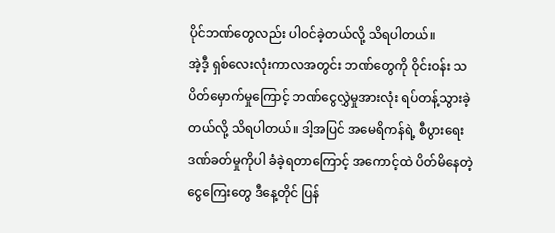ပိုင်ဘဏ်တွေလည်း ပါဝင်ခဲ့တယ်လို့ သိရပါတယ်။
အဲ့ဒီ့ ရှစ်လေးလုံးကာလအတွင်း ဘဏ်တွေကို ဝိုင်းဝန်း သပိတ်မှောက်မှုကြောင့် ဘဏ်ငွေလွှဲမှုအားလုံး ရပ်တန့်သွားခဲ့တယ်လို့ သိရပါတယ်။ ဒါ့အပြင် အမေရိကန်ရဲ့ စီပွားရေးဒဏ်ခတ်မှုကိုပါ ခံခဲ့ရတာကြောင့် အကောင့်ထဲ ပိတ်မိနေတဲ့ ငွေကြေးတွေ ဒီနေ့တိုင် ပြန်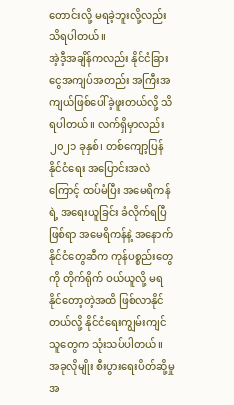တောင်းလို့ မရခဲ့ဘူးလို့လည်း သိရပါတယ်။
အဲ့ဒီ့အချိန်ကလည်း နိုင်ငံခြားငွေအကျပ်အတည်း အကြီးအကျယ်ဖြစ်ပေါ်ခဲ့ဖူးတယ်လို့ သိရပါတယ်။ လက်ရှိမှာလည်း ၂၀၂၁ ခုနှစ်၊ တစ်ကျော့ပြန် နိုင်ငံရေး အပြောင်းအလဲကြောင့် ထပ်မံပြီး အမေရိကန်ရဲ့ အရေးယူခြင်း ခံလိုက်ရပြီဖြစ်ရာ အမေရိကန်နဲ့ အနောက်နိုင်ငံတွေဆီက ကုန်ပစ္စည်းတွေကို တိုက်ရိုက် ဝယ်ယူလို့ မရနိုင်တော့တဲ့အထိ ဖြစ်လာနိုင်တယ်လို့ နိုင်ငံရေးကျွမ်းကျင်သူတွေက သုံးသပ်ပါတယ်။
အခုလိုမျိုး စီးပွားရေးပိတ်ဆို့မှု အ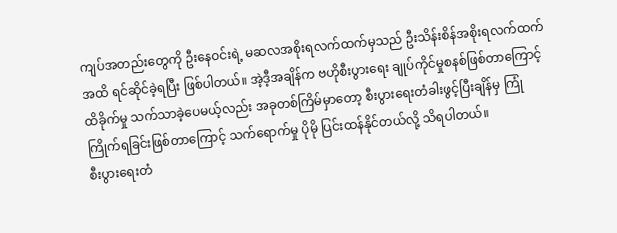ကျပ်အတည်းတွေကို ဦးနေဝင်းရဲ့ မဆလအစိုးရလက်ထက်မှသည် ဦးသိန်းစိန်အစိုးရလက်ထက်အထိ ရင်ဆိုင်ခဲ့ရပြီး ဖြစ်ပါတယ်။ အဲ့ဒီ့အချိန်က ဗဟိုစီးပွားရေး ချုပ်ကိုင်မှုစနစ်ဖြစ်တာကြောင့် ထိခိုက်မှု သက်သာခဲ့ပေမယ့်လည်း အခုတစ်ကြိမ်မှာတော့ စီးပွားရေးတံခါးဖွင့်ပြီးချိန်မှ ကြုံကြိုက်ရခြင်းဖြစ်တာကြောင့် သက်ရောက်မှု ပိုမို ပြင်းထန်နိုင်တယ်လို့ သိရပါတယ်။
စီးပွားရေးတံ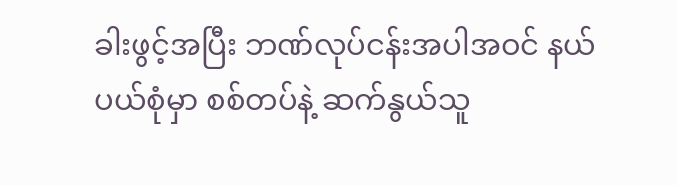ခါးဖွင့်အပြီး ဘဏ်လုပ်ငန်းအပါအဝင် နယ်ပယ်စုံမှာ စစ်တပ်နဲ့ ဆက်နွယ်သူ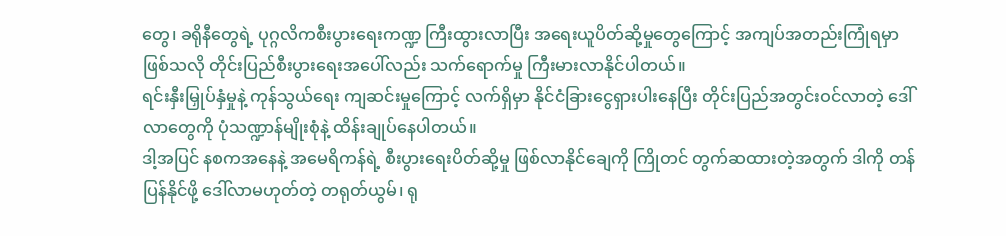တွေ၊ ခရိုနီတွေရဲ့ ပုဂ္ဂလိကစီးပွားရေးကဏ္ဍ ကြီးထွားလာပြီး အရေးယူပိတ်ဆို့မှုတွေကြောင့် အကျပ်အတည်းကြုံရမှာဖြစ်သလို တိုင်းပြည်စီးပွားရေးအပေါ်လည်း သက်ရောက်မှု ကြီးမားလာနိုင်ပါတယ်။
ရင်းနှီးမြှုပ်နှံမှုနဲ့ ကုန်သွယ်ရေး ကျဆင်းမှုကြောင့် လက်ရှိမှာ နိုင်ငံခြားငွေရှားပါးနေပြီး တိုင်းပြည်အတွင်းဝင်လာတဲ့ ဒေါ်လာတွေကို ပုံသဏ္ဍာန်မျိုးစုံနဲ့ ထိန်းချုပ်နေပါတယ်။
ဒါ့အပြင် နစကအနေနဲ့ အမေရိကန်ရဲ့ စီးပွားရေးပိတ်ဆို့မှု ဖြစ်လာနိုင်ချေကို ကြိုတင် တွက်ဆထားတဲ့အတွက် ဒါကို တန်ပြန်နိုင်ဖို့ ဒေါ်လာမဟုတ်တဲ့ တရုတ်ယွမ်၊ ရု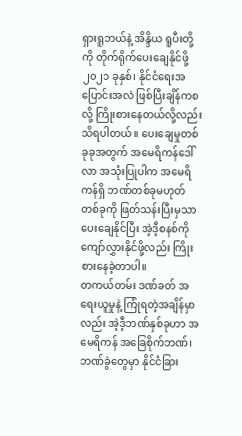ရှားရူဘယ်နဲ့ အိန္ဒိယ ရူပီးတို့ကို တိုက်ရိုက်ပေးချေနိုင်ဖို့ ၂၀၂၁ ခုနှစ်၊ နိုင်ငံရေးအပြောင်းအလဲ ဖြစ်ပြီးချိန်ကစလို့ ကြိုးစားနေတယ်လို့လည်း သိရပါတယ်။ ပေးချေမှုတစ်ခုခုအတွက် အမေရိကန်ဒေါ်လာ အသုံးပြုပါက အမေရိကန်ရှိ ဘဏ်တစ်ခုမဟုတ်တစ်ခုကို ဖြတ်သန်းပြီးမှသာ ပေးချေနိုင်ပြီး အဲ့ဒီ့စနစ်ကို ကျော်လွှားနိုင်ဖို့လည်း ကြိုးစားနေခဲ့တာပါ။
တကယ်တမ်း ဒဏ်ခတ် အရေးယူမှုနဲ့ ကြုံရတဲ့အချိန်မှာလည်း အဲ့ဒီ့ဘဏ်နှစ်ခုဟာ အမေရိကန် အခြေစိုက်ဘဏ်၊ ဘဏ်ခွဲတွေမှာ နိုင်ငံခြား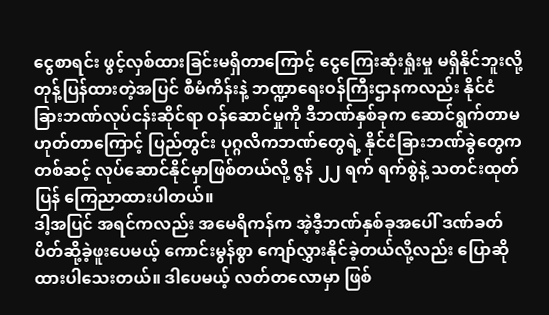ငွေစာရင်း ဖွင့်လှစ်ထားခြင်းမရှိတာကြောင့် ငွေကြေးဆုံးရှုံးမှု မရှိနိုင်ဘူးလို့ တုန့်ပြန်ထားတဲ့အပြင် စီမံကိန်းနဲ့ ဘဏ္ဍာရေးဝန်ကြီးဌာနကလည်း နိုင်ငံခြားဘဏ်လုပ်ငန်းဆိုင်ရာ ဝန်ဆောင်မှုကို ဒီဘဏ်နှစ်ခုက ဆောင်ရွက်တာမဟုတ်တာကြောင့် ပြည်တွင်း ပုဂ္ဂလိကဘဏ်တွေရဲ့ နိုင်ငံခြားဘဏ်ခွဲတွေကတစ်ဆင့် လုပ်ဆောင်နိုင်မှာဖြစ်တယ်လို့ ဇွန် ၂၂ ရက် ရက်စွဲနဲ့ သတင်းထုတ်ပြန် ကြေညာထားပါတယ်။
ဒါ့အပြင် အရင်ကလည်း အမေရိကန်က အဲ့ဒီ့ဘဏ်နှစ်ခုအပေါ် ဒဏ်ခတ် ပိတ်ဆို့ခဲ့ဖူးပေမယ့် ကောင်းမွန်စွာ ကျော်လွှားနိုင်ခဲ့တယ်လို့လည်း ပြောဆိုထားပါသေးတယ်။ ဒါပေမယ့် လတ်တလောမှာ ဖြစ်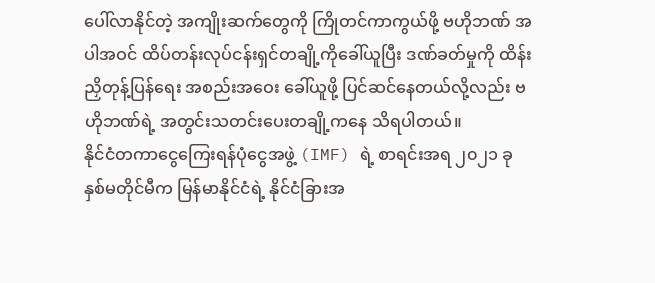ပေါ်လာနိုင်တဲ့ အကျိုးဆက်တွေကို ကြိုတင်ကာကွယ်ဖို့ ဗဟိုဘဏ် အပါအဝင် ထိပ်တန်းလုပ်ငန်းရှင်တချို့ကိုခေါ်ယူပြီး ဒဏ်ခတ်မှုကို ထိန်းညှိတုန့်ပြန်ရေး အစည်းအဝေး ခေါ်ယူဖို့ ပြင်ဆင်နေတယ်လို့လည်း ဗဟိုဘဏ်ရဲ့ အတွင်းသတင်းပေးတချို့ကနေ သိရပါတယ်။
နိုင်ငံတကာငွေကြေးရန်ပုံငွေအဖွဲ့ (IMF) ရဲ့ စာရင်းအရ ၂၀၂၁ ခုနှစ်မတိုင်မီက မြန်မာနိုင်ငံရဲ့ နိုင်ငံခြားအ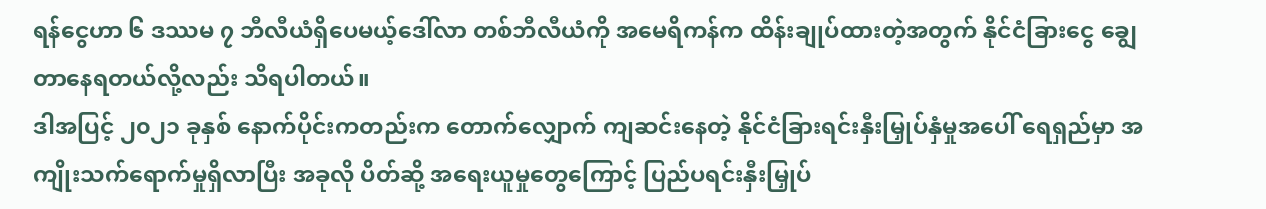ရန်ငွေဟာ ၆ ဒဿမ ၇ ဘီလီယံရှိပေမယ့်ဒေါ်လာ တစ်ဘီလီယံကို အမေရိကန်က ထိန်းချုပ်ထားတဲ့အတွက် နိုင်ငံခြားငွေ ချွေတာနေရတယ်လို့လည်း သိရပါတယ်။
ဒါအပြင့် ၂၀၂၁ ခုနှစ် နောက်ပိုင်းကတည်းက တောက်လျှောက် ကျဆင်းနေတဲ့ နိုင်ငံခြားရင်းနှီးမြှုပ်နှံမှုအပေါ် ရေရှည်မှာ အကျိုးသက်ရောက်မှုရှိလာပြီး အခုလို ပိတ်ဆို့ အရေးယူမှုတွေကြောင့် ပြည်ပရင်းနှီးမြှုပ်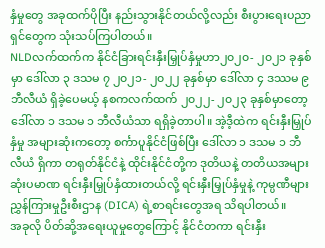နှံမှုတွေ အခုထက်ပိုပြီး နည်းသွားနိုင်တယ်လို့လည်း စီးပွားရေးပညာရှင်တွေက သုံးသပ်ကြပါတယ်။
NLDလက်ထက်က နိုင်ငံခြားရင်းနှီးမြှုပ်နှံမှုဟာ၂၀၂၀- ၂၀၂၁ ခုနှစ်မှာ ဒေါ်လာ ၃ ဒသမ ၇ ၂၀၂၁- ၂၀၂၂ ခုနှစ်မှာ ဒေါ်လာ ၄ ဒဿမ ၉ ဘီလီယံ ရှိခဲ့ပေမယ့် နစကလက်ထက် ၂၀၂၂- ၂၀၂၃ ခုနှစ်မှာတော့ ဒေါ်လာ ၁ ဒသမ ၁ ဘီလီယံသာ ရရှိခဲ့တာပါ။ အဲ့ဒီ့ထဲက ရင်းနှီးမြှုပ်နှံမှု အများဆုံးကတော့ စင်္ကာပူနိုင်ငံဖြစ်ပြီး ဒေါ်လာ ၁ ဒသမ ၁ ဘီလီယံ ရှိကာ တရုတ်နိုင်ငံနဲ့ ထိုင်းနိုင်ငံတို့က ဒုတိယနဲ့ တတိယအများဆုံးပမာဏ ရင်းနှီးမြှုပ်နှံထားတယ်လို့ ရင်းနှီးမြှုပ်နှံမှုနဲ့ ကုမ္ပဏီများညွှန်ကြားမှုဦးစီးဌာန (DICA) ရဲ့စာရင်းတွေအရ သိရပါတယ်။
အခုလို ပိတ်ဆို့အရေးယူမှုတွေကြောင့် နိုင်ငံတကာ ရင်းနှီး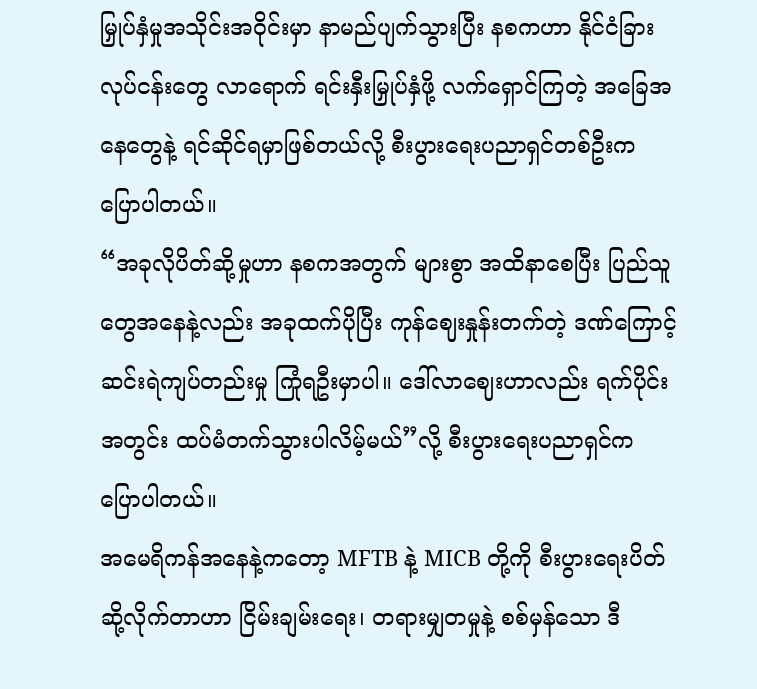မြှုပ်နှံမှုအသိုင်းအဝိုင်းမှာ နာမည်ပျက်သွားပြီး နစကဟာ နိုင်ငံခြားလုပ်ငန်းတွေ လာရောက် ရင်းနှီးမြှုပ်နှံဖို့ လက်ရှောင်ကြတဲ့ အခြေအနေတွေနဲ့ ရင်ဆိုင်ရမှာဖြစ်တယ်လို့ စီးပွားရေးပညာရှင်တစ်ဦးက ပြောပါတယ်။
“အခုလိုပိတ်ဆို့မှုဟာ နစကအတွက် များစွာ အထိနာစေပြီး ပြည်သူတွေအနေနဲ့လည်း အခုထက်ပိုပြီး ကုန်ဈေးနှုန်းတက်တဲ့ ဒဏ်ကြောင့် ဆင်းရဲကျပ်တည်းမှု ကြုံရဦးမှာပါ။ ဒေါ်လာဈေးဟာလည်း ရက်ပိုင်းအတွင်း ထပ်မံတက်သွားပါလိမ့်မယ်”လို့ စီးပွားရေးပညာရှင်က ပြောပါတယ်။
အမေရိကန်အနေနဲ့ကတော့ MFTB နဲ့ MICB တို့ကို စီးပွားရေးပိတ်ဆို့လိုက်တာဟာ ငြိမ်းချမ်းရေး၊ တရားမျှတမှုနဲ့ စစ်မှန်သော ဒီ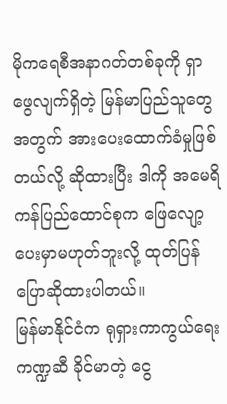မိုကရေစီအနာဂတ်တစ်ခုကို ရှာဖွေလျက်ရှိတဲ့ မြန်မာပြည်သူတွေအတွက် အားပေးထောက်ခံမှုဖြစ်တယ်လို့ ဆိုထားပြီး ဒါကို အမေရိကန်ပြည်ထောင်စုက ဖြေလျော့ပေးမှာမဟုတ်ဘူးလို့ ထုတ်ပြန် ပြောဆိုထားပါတယ်။
မြန်မာနိုင်ငံက ရုရှားကာကွယ်ရေးကဏ္ဍဆီ ခိုင်မာတဲ့ ငွေ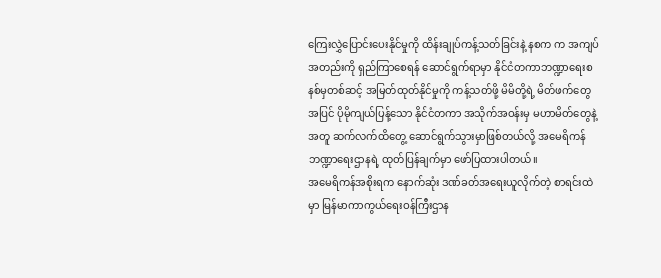ကြေးလွှဲပြောင်းပေးနိုင်မှုကို ထိန်းချုပ်ကန့်သတ်ခြင်းနဲ့ နစက က အကျပ်အတည်းကို ရှည်ကြာစေရန် ဆောင်ရွက်ရာမှာ နိုင်ငံတကာဘဏ္ဍာရေးစနစ်မှတစ်ဆင့် အမြတ်ထုတ်နိုင်မှုကို ကန့်သတ်ဖို့ မိမိတို့ရဲ့ မိတ်ဖက်တွေအပြင် ပိုမိုကျယ်ပြန့်သော နိုင်ငံတကာ အသိုက်အဝန်းမှ မဟာမိတ်တွေနဲ့အတူ ဆက်လက်ထိတွေ့ ဆောင်ရွက်သွားမှာဖြစ်တယ်လို့ အမေရိကန်ဘဏ္ဍာရေးဌာနရဲ့ ထုတ်ပြန်ချက်မှာ ဖော်ပြထားပါတယ်။
အမေရိကန်အစိုးရက နောက်ဆုံး ဒဏ်ခတ်အရေးယူလိုက်တဲ့ စာရင်းထဲမှာ မြန်မာကာကွယ်ရေးဝန်ကြီးဌာန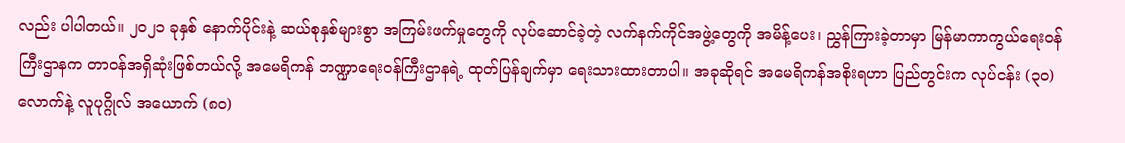လည်း ပါပါတယ်။ ၂၀၂၁ ခုနှစ် နောက်ပိုင်းနဲ့ ဆယ်စုနှစ်များစွာ အကြမ်းဖက်မှုတွေကို လုပ်ဆောင်ခဲ့တဲ့ လက်နက်ကိုင်အဖွဲ့တွေကို အမိန့်ပေး၊ ညွှန်ကြားခဲ့တာမှာ မြန်မာကာကွယ်ရေးဝန်ကြီးဌာနက တာဝန်အရှိဆုံးဖြစ်တယ်လို့ အမေရိကန် ဘဏ္ဍာရေးဝန်ကြီးဌာနရဲ့ ထုတ်ပြန်ချက်မှာ ရေးသားထားတာပါ။ အခုဆိုရင် အမေရိကန်အစိုးရဟာ ပြည်တွင်းက လုပ်ငန်း (၃၀) လောက်နဲ့ လူပုဂ္ဂိုလ် အယောက် (၈၀)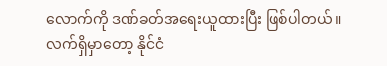လောက်ကို ဒဏ်ခတ်အရေးယူထားပြီး ဖြစ်ပါတယ်။
လက်ရှိမှာတော့ နိုင်ငံ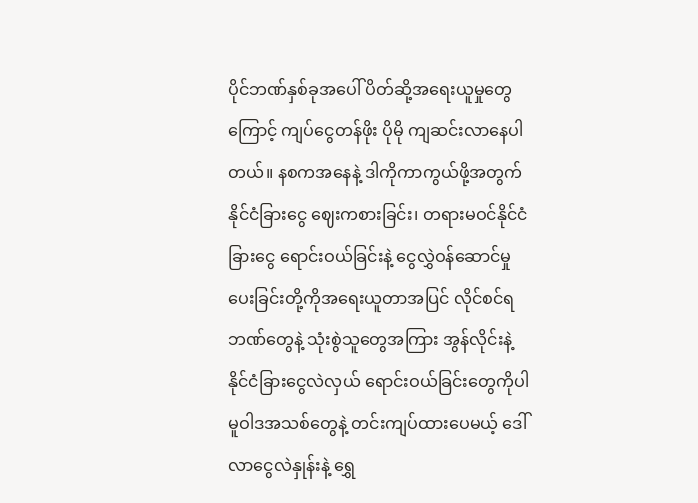ပိုင်ဘဏ်နှစ်ခုအပေါ် ပိတ်ဆို့အရေးယူမှုတွေကြောင့် ကျပ်ငွေတန်ဖိုး ပိုမို ကျဆင်းလာနေပါတယ်။ နစကအနေနဲ့ ဒါကိုကာကွယ်ဖို့အတွက် နိုင်ငံခြားငွေ ဈေးကစားခြင်း၊ တရားမဝင်နိုင်ငံခြားငွေ ရောင်းဝယ်ခြင်းနဲ့ ငွေလွှဲဝန်ဆောင်မှုပေးခြင်းတို့ကိုအရေးယူတာအပြင် လိုင်စင်ရဘဏ်တွေနဲ့ သုံးစွဲသူတွေအကြား အွန်လိုင်းနဲ့ နိုင်ငံခြားငွေလဲလှယ် ရောင်းဝယ်ခြင်းတွေကိုပါ မူဝါဒအသစ်တွေနဲ့ တင်းကျပ်ထားပေမယ့် ဒေါ်လာငွေလဲနှုန်းနဲ့ ရွှေ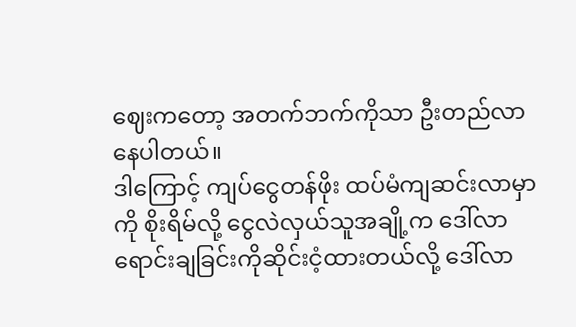ဈေးကတော့ အတက်ဘက်ကိုသာ ဦးတည်လာနေပါတယ်။
ဒါကြောင့် ကျပ်ငွေတန်ဖိုး ထပ်မံကျဆင်းလာမှာကို စိုးရိမ်လို့ ငွေလဲလှယ်သူအချို့က ဒေါ်လာရောင်းချခြင်းကိုဆိုင်းငံ့ထားတယ်လို့ ဒေါ်လာ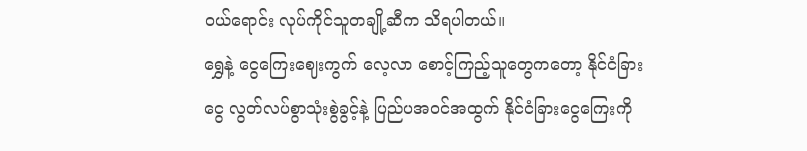ဝယ်ရောင်း လုပ်ကိုင်သူတချို့ဆီက သိရပါတယ်။
ရွှေနဲ့ ငွေကြေးဈေးကွက် လေ့လာ စောင့်ကြည့်သူတွေကတော့ နိုင်ငံခြားငွေ လွတ်လပ်စွာသုံးစွဲခွင့်နဲ့ ပြည်ပအဝင်အထွက် နိုင်ငံခြားငွေကြေးကို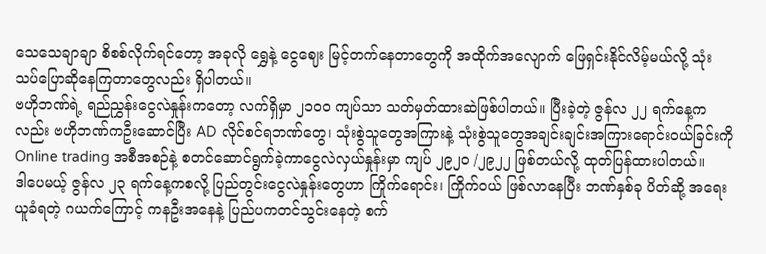သေသေချာချာ စိစစ်လိုက်ရင်တော့ အခုလို ရွှေနဲ့ ငွေဈေး မြင့်တက်နေတာတွေကို အထိုက်အလျောက် ဖြေရှင်းနိုင်လိမ့်မယ်လို့ သုံးသပ်ပြောဆိုနေကြတာတွေလည်း ရှိပါတယ်။
ဗဟိုဘဏ်ရဲ့ ရည်ညွှန်းငွေလဲနှုန်းကတော့ လက်ရှိမှာ ၂၁၀၀ ကျပ်သာ သတ်မှတ်ထားဆဲဖြစ်ပါတယ်။ ပြီးခဲ့တဲ့ ဇွန်လ ၂၂ ရက်နေ့ကလည်း ဗဟိုဘဏ်ကဦးဆောင်ပြီး AD လိုင်စင်ရဘဏ်တွေ၊ သုံးစွဲသူတွေအကြားနဲ့ သုံးစွဲသူတွေအချင်းချင်းအကြားရောင်းဝယ်ခြင်းကို Online trading အစီအစဉ်နဲ့ စတင်ဆောင်ရွက်ခဲ့ကာငွေလဲလှယ်နှုန်းမှာ ကျပ် ၂၉၂၀ /၂၉၂၂ ဖြစ်တယ်လို့ ထုတ်ပြန်ထားပါတယ်။
ဒါပေမယ့် ဇွန်လ ၂၃ ရက်နေ့ကစလို့ ပြည်တွင်းငွေလဲနှုန်းတွေဟာ ကြိုက်ရောင်း၊ ကြိုက်ဝယ် ဖြစ်လာနေပြီး ဘဏ်နှစ်ခု ပိတ်ဆို့ အရေးယူခံရတဲ့ ဂယက်ကြောင့် ကနဦးအနေနဲ့ ပြည်ပကတင်သွင်းနေတဲ့ စက်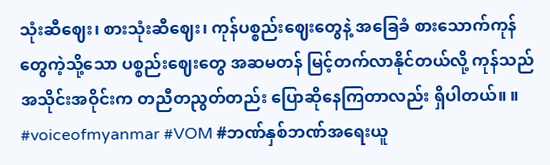သုံးဆီဈေး၊ စားသုံးဆီဈေး၊ ကုန်ပစ္စည်းဈေးတွေနဲ့ အခြေခံ စားသောက်ကုန်တွေကဲ့သို့သော ပစ္စည်းဈေးတွေ အဆမတန် မြင့်တက်လာနိုင်တယ်လို့ ကုန်သည်အသိုင်းအဝိုင်းက တညီတညွတ်တည်း ပြောဆိုနေကြတာလည်း ရှိပါတယ်။ ။
#voiceofmyanmar #VOM #ဘဏ်နှစ်ဘဏ်အရေးယူ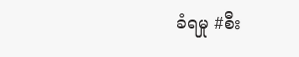ခံရမှု #စီး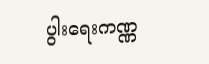ပွါးရေးကဏ္ဏ